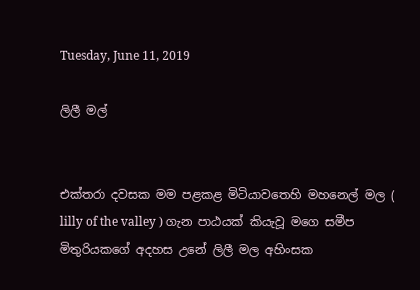Tuesday, June 11, 2019

ලිලී මල්


එක්තරා දවසක මම පළකළ මිටියාවතෙහි මහනෙල් මල ( lilly of the valley ) ගැන පාඨයක් කියැවූ මගෙ සමීප මිතුරියකගේ අදහස උනේ ලිලී මල අහිංසක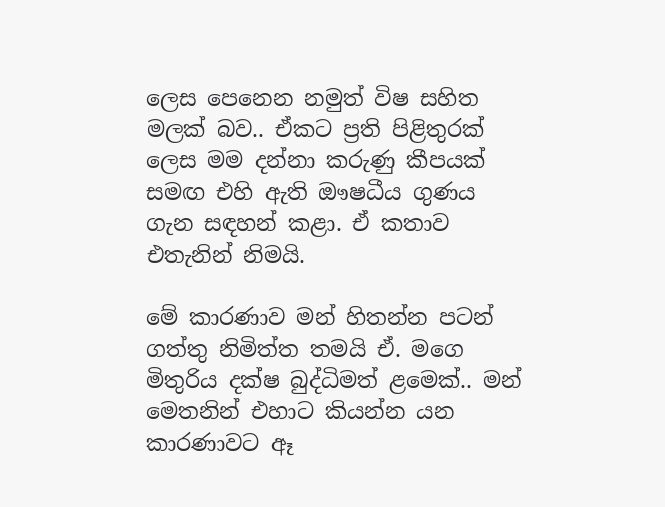ලෙස පෙනෙන නමුත් විෂ සහිත මලක් බව.. ඒකට ප්‍රති පිළිතුරක් ලෙස මම දන්නා කරුණු කීපයක් සමඟ එහි ඇති ඖෂධීය ගුණය ගැන සඳහන් කළා. ඒ කතාව එතැනින් නිමයි.

මේ කාරණාව මන් හිතන්න පටන් ගත්තු නිමිත්ත තමයි ඒ. මගෙ මිතුරිය දක්ෂ බුද්ධිමත් ළමෙක්.. මන් මෙතනින් එහාට කියන්න යන කාරණාවට ඈ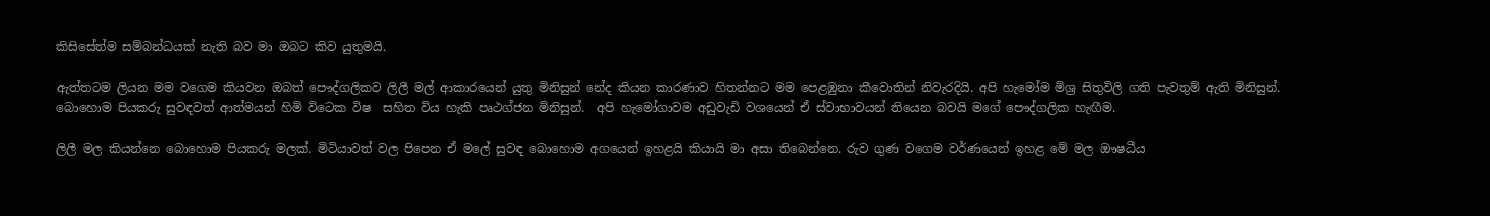කිසිසේත්ම සම්බන්ධයක් නැති බව මා ඔබට කිව යුතුමයි.

ඇත්තටම ලියන මම වගෙම කියවන ඔබත් පෞද්ගලිකව ලිලී මල් ආකාරයෙන් යුතු මිනිසුන් නේද කියන කාරණාව හිතන්නට මම පෙළඹුනා කීවොතින් නිවැරදියි. අපි හැමෝම මිශ්‍ර සිතුවිලි ගති පැවතුම් ඇති මිනිසුන්. බොහොම පියකරු සුවඳවත් ආත්මයන් හිමි විටෙක විෂ  සහිත විය හැකි පෘථග්ජන මිනිසුන්.  අපි හැමෝගාවම අඩුවැඩි වශයෙන් ඒ ස්වාභාවයන් තියෙන බවයි මගේ පෞද්ගලික හැඟීම.

ලිලී මල කියන්නෙ බොහොම පියකරු මලක්. මිටියාවත් වල පිපෙන ඒ මලේ සුවඳ බොහොම අගයෙන් ඉහළයි කියායි මා අසා තිබෙන්නෙ. රුව ගුණ වගෙම වර්ණයෙන් ඉහළ මේ මල ඖෂධීය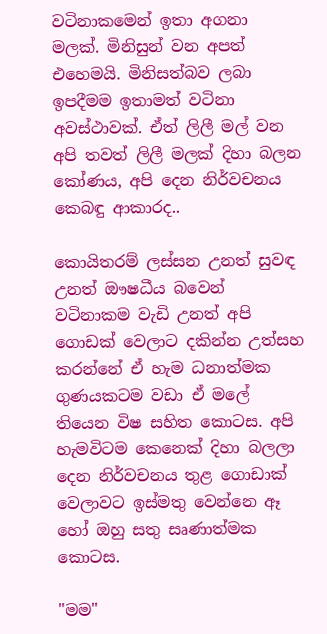වටිනාකමෙන් ඉතා අගනා මලක්. මිනිසුන් වන අපත් එහෙමයි. මිනිසත්බව ලබා ඉපදීමම ඉතාමත් වටිනා අවස්ථාවක්. ඒත් ලිලී මල් වන අපි තවත් ලිලී මලක් දිහා බලන කෝණය, අපි දෙන නිර්වචනය කෙබඳු ආකාරද..

කොයිතරම් ලස්සන උනත් සුවඳ උනත් ඖෂධීය බවෙන් වටිනාකම වැඩි උනත් අපි ගොඩක් වෙලාට දකින්න උත්සහ කරන්නේ ඒ හැම ධනාත්මක ගුණයකටම වඩා ඒ මලේ තියෙන විෂ සහිත කොටස. අපි හැමවිටම කෙනෙක් දිහා බලලා දෙන නිර්වචනය තුළ ගොඩාක් වෙලාවට ඉස්මතු වෙන්නෙ ඈ හෝ ඔහු සතු සෘණාත්මක කොටස.

"මම"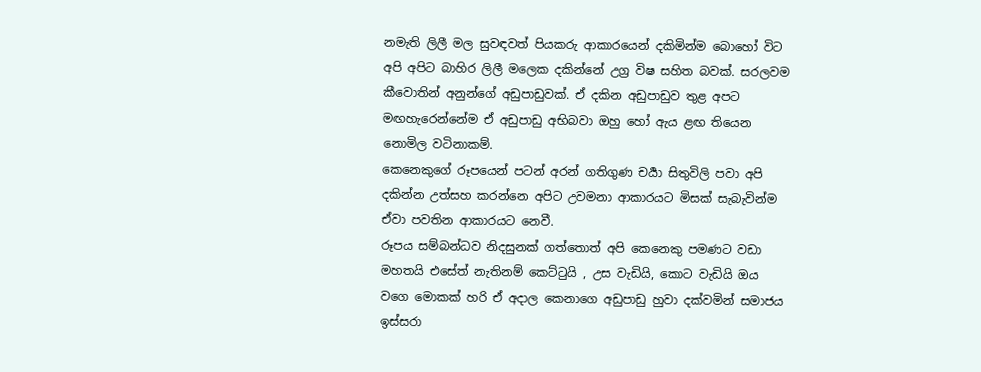නමැති ලිලී මල සුවඳවත් පියකරු ආකාරයෙන් දකිමින්ම බොහෝ විට අපි අපිට බාහිර ලිලී මලෙක දකින්නේ උග්‍ර විෂ සහිත බවක්. සරලවම කීවොතින් අනුන්ගේ අඩුපාඩුවක්. ඒ දකින අඩුපාඩුව තුළ අපට මඟහැරෙන්නේම ඒ අඩුපාඩු අභිබවා ඔහු හෝ ඇය ළඟ තියෙන නොමිල වටිනාකම්.
කෙනෙකුගේ රූපයෙන් පටන් අරන් ගතිගුණ චර්‍යා සිතුවිලි පවා අපි දකින්න උත්සහ කරන්නෙ අපිට උවමනා ආකාරයට මිසක් සැබැවින්ම ඒවා පවතින ආකාරයට නෙවී.
රූපය සම්බන්ධව නිදසුනක් ගත්තොත් අපි කෙනෙකු පමණට වඩා මහතයි එසේත් නැතිනම් කෙට්ටුයි , උස වැඩියි, කොට වැඩියි ඔය වගෙ මොකක් හරි ඒ අදාල කෙනාගෙ අඩුපාඩු හුවා දක්වමින් සමාජය ඉස්සරා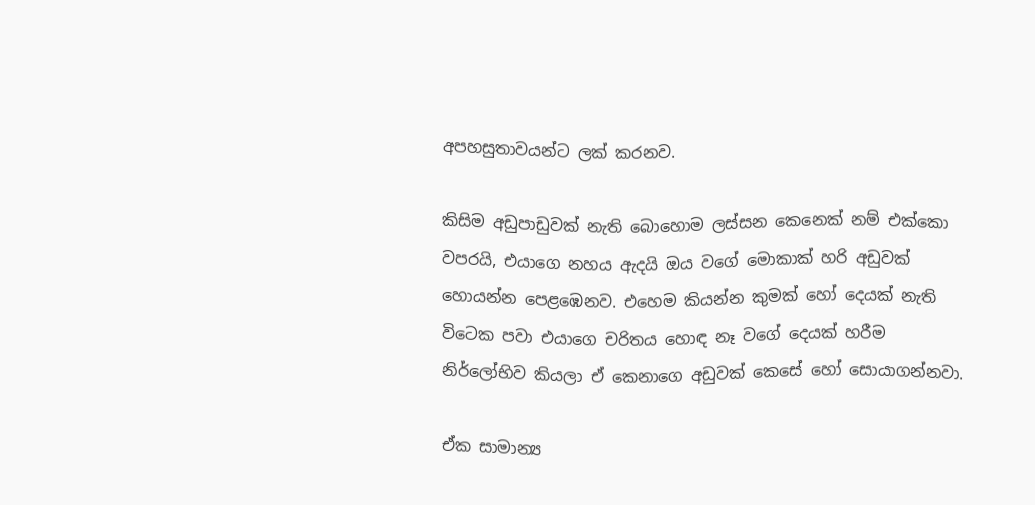අපහසුතාවයන්ට ලක් කරනව.

කිසිම අඩුපාඩුවක් නැති බොහොම ලස්සන කෙනෙක් නම් එක්කො වපරයි, එයාගෙ නහය ඇදයි ඔය වගේ මොකාක් හරි අඩුවක් හොයන්න පෙළඹෙනව. එහෙම කියන්න කුමක් හෝ දෙයක් නැති විටෙක පවා එයාගෙ චරිතය හොඳ නෑ වගේ දෙයක් හරීම නිර්ලෝභිව කියලා ඒ කෙනාගෙ අඩුවක් කෙසේ හෝ සොයාගන්නවා.

ඒක සාමාන්‍ය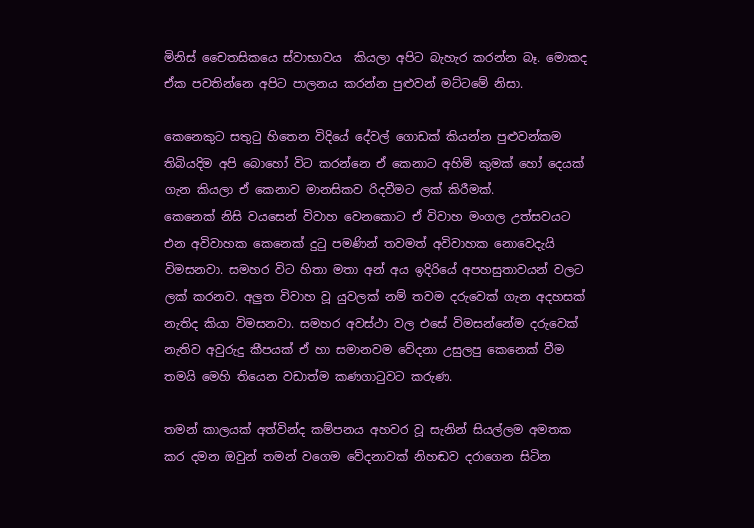මිනිස් චෛතසිකයෙ ස්වාභාවය  කියලා අපිට බැහැර කරන්න බෑ. මොකද ඒක පවතින්නෙ අපිට පාලනය කරන්න පුළුවන් මට්ටමේ නිසා.

කෙනෙකුට සතුටු හිතෙන විදියේ දේවල් ගොඩක් කියන්න පුළුවන්කම තිබියදිම අපි බොහෝ විට කරන්නෙ ඒ කෙනාට අහිමි කුමක් හෝ දෙයක් ගැන කියලා ඒ කෙනාව මානසිකව රිදවීමට ලක් කිරීමක්.
කෙනෙක් නිසි වයසෙන් විවාහ වෙනකොට ඒ විවාහ මංගල උත්සවයට එන අවිවාහක කෙනෙක් දුටු පමණින් තවමත් අවිවාහක නොවෙදැයි විමසනවා. සමහර විට හිතා මතා අන් අය ඉදිරියේ අපහසුතාවයන් වලට ලක් කරනව. අලුත විවාහ වූ යුවලක් නම් තවම දරුවෙක් ගැන අදහසක් නැතිද කියා විමසනවා. සමහර අවස්ථා වල එසේ විමසන්නේම දරුවෙක් නැතිව අවුරුදු කීපයක් ඒ හා සමානවම වේදනා උසුලපු කෙනෙක් වීම තමයි මෙහි තියෙන වඩාත්ම කණගාටුවට කරුණ.

තමන් කාලයක් අත්වින්ද කම්පනය අහවර වූ සැනින් සියල්ලම අමතක කර දමන ඔවුන් තමන් වගෙම වේදනාවක් නිහඬව දරාගෙන සිටින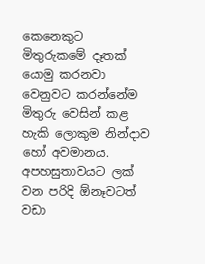කෙනෙකුට මිතුරුකමේ දෑතක් යොමු කරනවා වෙනුවට කරන්නේම මිතුරු වෙසින් කළ හැකි ලොකුම නින්දාව හෝ අවමානය.
අපහසුතාවයට ලක් වන පරිදි ඕනෑවටත් වඩා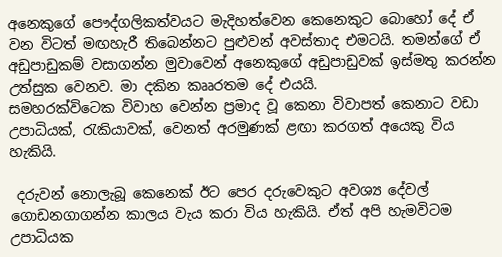අනෙකුගේ පෞද්ගලිකත්වයට මැදිහත්වෙන කෙනෙකුට බොහෝ දේ ඒ වන විටත් මඟහැරී තිබෙන්නට පුළුවන් අවස්තාද එමටයි. තමන්ගේ ඒ අඩුපාඩුකම් වසාගන්න මුවාවෙන් අනෙකුගේ අඩුපාඩුවක් ඉස්මතු කරන්න උත්සුක වෙනව. මා දකින කෲරතම දේ එයයි.
සමහරක්විටෙක විවාහ වෙන්න ප්‍රමාද වූ කෙනා විවාපත් කෙනාට වඩා උපාධියක්, රැකියාවක්, වෙනත් අරමුණක් ළඟා කරගත් අයෙකු විය හැකියි.

 දරුවන් නොලැබූ කෙනෙක් ඊට පෙර දරුවෙකුට අවශ්‍ය දේවල් ගොඩනගාගන්න කාලය වැය කරා විය හැකියි. ඒත් අපි හැමවිටම උපාධියක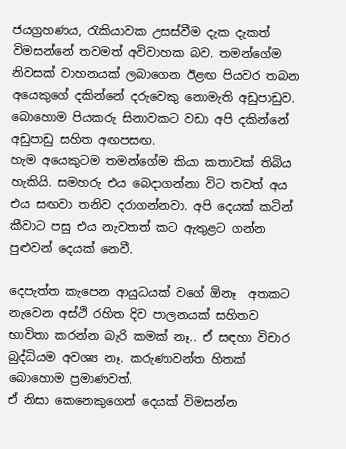ජයග්‍රහණය, රැකියාවක උසස්වීම දැක දැකත් විමසන්නේ තවමත් අවිවාහක බව. තමන්ගේම නිවසක් වාහනයක් ලබාගෙන ඊළඟ පියවර තබන අයෙකුගේ දකින්නේ දරුවෙකු නොමැති අඩුපාඩුව. බොහොම පියකරු සිනාවකට වඩා අපි දකින්නේ අඩුපාඩු සහිත අඟපසඟ.
හැම අයෙකුටම තමන්ගේම කියා කතාවක් තිබිය හැකියි. සමහරු එය බෙදාගන්නා විට තවත් අය එය සඟවා තනිව දරාගන්නවා. අපි දෙයක් කටින් කීවාට පසු එය නැවතත් කට ඇතුළට ගන්න පුළුවන් දෙයක් නෙවී.

දෙපැත්ත කැපෙන ආයුධයක් වගේ ඕනෑ  අතකට නැවෙන අස්ථි රහිත දිව පාලනයක් සහිතව භාවිතා කරන්න බැරි කමක් නෑ.. ඒ සඳහා විචාර බුද්ධියම අවශ්‍ය නෑ. කරුණාවන්ත හිතක් බොහොම ප්‍රමාණවත්.
ඒ නිසා කෙනෙකුගෙන් දෙයක් විමසන්න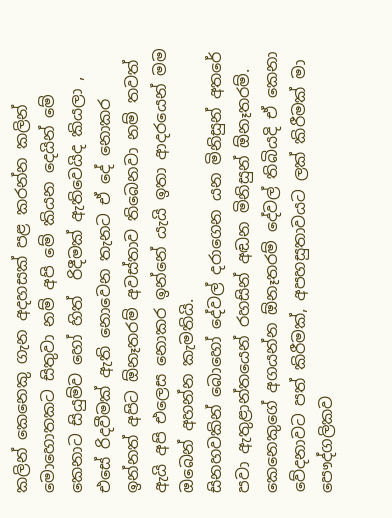කලින් කෙනෙකු ගැන අදහසක් පළ කරන්න කලින් මොහොතකට සිතුවා නම් අපි මේ කියන දෙයින් මේ කෙනාට සියුම්ව හෝ හිත්  රිදීමක් ඇතිවෙයිද කියලා , එසේ රිදවීමක් ඇති නොවෙන තැනට ඒ දේ නොකර ඉන්නත් අපිට ඕනෑතරම් අවස්තාව තිබෙනවා නම් තවත් ඇයි අපි එලෙස නොකර ඉන්නේ යැයි ඉතා ආදරයෙන් මම ඔබෙන් අහන්න කැමතියි.
සිනහවකින් බොහෝ දේවල් දරාගෙන යන මිනිසුන් අතරේ පවා ඇතුළාන්තයෙන් රහසින් අඬන මිනිසුන් ඕනෑතරම්. කෙනෙකුගේ අගයන්න ඕනෑතරම් දේවල් තිබියදි ඒ කෙනා වේදනාවට පත් කිරීමක්, අපහසුතාවයට ලක් කිරීමක් මා පෞද්ගලිකව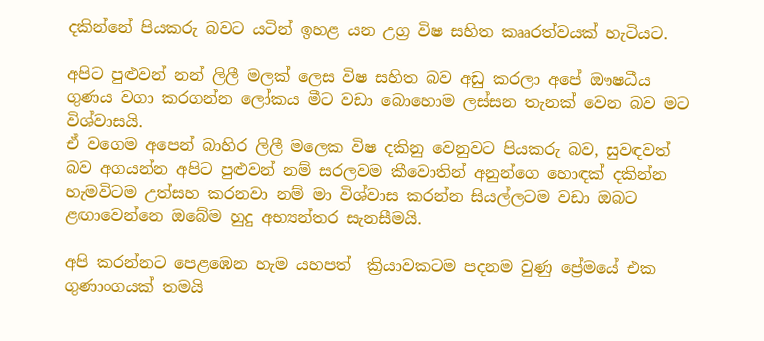දකින්නේ පියකරු බවට යටින් ඉහළ යන උග්‍ර විෂ සහිත කෲරත්වයක් හැටියට.

අපිට පුළුවන් නන් ලිලී මලක් ලෙස විෂ සහිත බව අඩු කරලා අපේ ඖෂධීය ගුණය වගා කරගන්න ලෝකය මීට වඩා බොහොම ලස්සන තැනක් වෙන බව මට විශ්වාසයි.
ඒ වගෙම අපෙන් බාහිර ලිලී මලෙක විෂ දකිනු වෙනුවට පියකරු බව, සුවඳවත් බව අගයන්න අපිට පුළුවන් නම් සරලවම කීවොතින් අනුන්ගෙ හොඳක් දකින්න හැමවිටම උත්සහ කරනවා නම් මා විශ්වාස කරන්න සියල්ලටම වඩා ඔබට ළඟාවෙන්නෙ ඔබේම හුදු අභ්‍යන්තර සැනසීමයි.

අපි කරන්නට පෙළඹෙන හැම යහපත්  ක්‍රියාවකටම පදනම වුණු ප්‍රේමයේ එක ගුණාංගයක් තමයි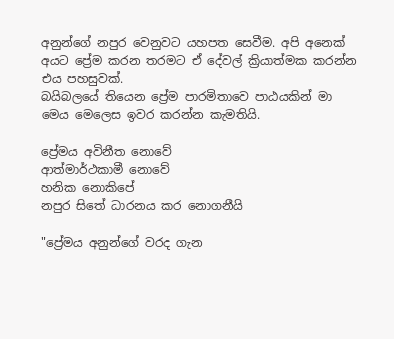අනුන්ගේ නපුර වෙනුවට යහපත සෙවීම. අපි අනෙක් අයට ප්‍රේම කරන තරමට ඒ දේවල් ක්‍රියාත්මක කරන්න එය පහසුවක්.
බයිබලයේ තියෙන ප්‍රේම පාරමිතාවෙ පාඨයකින් මා මෙය මෙලෙස ඉවර කරන්න කැමතියි.

ප්‍රේමය අවිනීත නොවේ
ආත්මාර්ථකාමී නොවේ
හනික නොකිපේ
නපුර සිතේ ධාරනය කර නොගනීයි

"ප්‍රේමය අනුන්ගේ වරද ගැන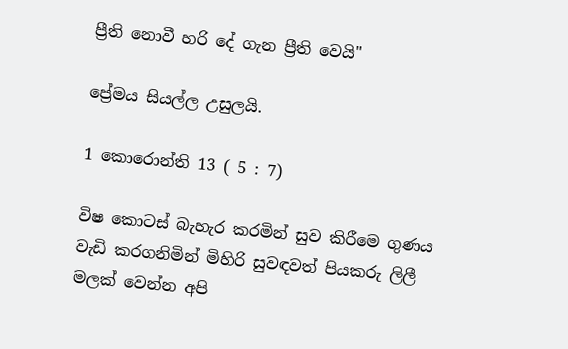ප්‍රීති නොවී හරි දේ ගැන ප්‍රීති වෙයි"

ප්‍රේමය සියල්ල උසුලයි.

1 කොරොන්ති 13 ( 5 : 7)

විෂ කොටස් බැහැර කරමින් සුව කිරීමෙ ගුණය වැඩි කරගනිමින් මිහිරි සුවඳවත් පියකරු ලිලී මලක් වෙන්න අපි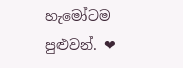හැමෝටම පුළුවන්. ❤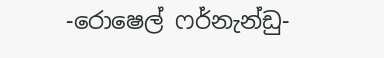-රොෂෙල් ෆර්නැන්ඩු-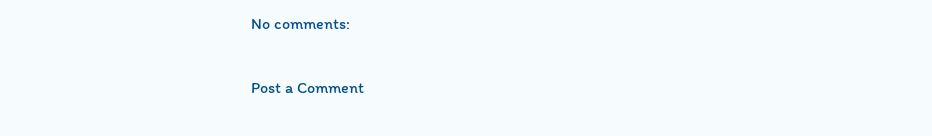No comments:

Post a Comment